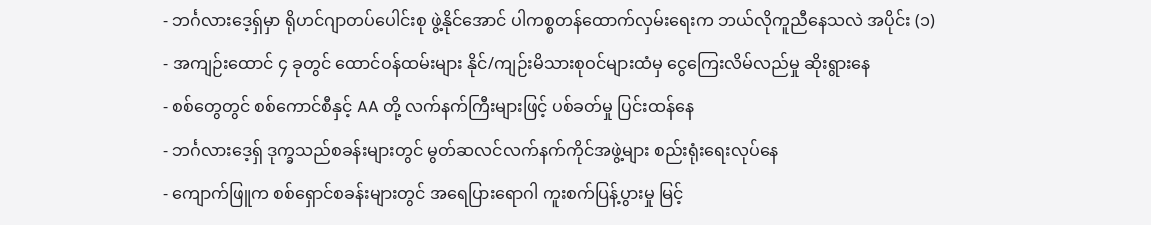- ဘင်္ဂလားဒေ့ရှ်မှာ ရိုဟင်ဂျာတပ်ပေါင်းစု ဖွဲ့နိုင်အောင် ပါကစ္စတန်ထောက်လှမ်းရေးက ဘယ်လိုကူညီနေသလဲ အပိုင်း (၁)
- အကျဉ်းထောင် ၄ ခုတွင် ထောင်ဝန်ထမ်းများ နိုင်/ကျဉ်းမိသားစုဝင်များထံမှ ငွေကြေးလိမ်လည်မှု ဆိုးရွားနေ
- စစ်တွေတွင် စစ်ကောင်စီနှင့် AA တို့ လက်နက်ကြီးများဖြင့် ပစ်ခတ်မှု ပြင်းထန်နေ
- ဘင်္ဂလားဒေ့ရှ် ဒုက္ခသည်စခန်းများတွင် မွတ်ဆလင်လက်နက်ကိုင်အဖွဲ့များ စည်းရုံးရေးလုပ်နေ
- ကျောက်ဖြူက စစ်ရှောင်စခန်းများတွင် အရေပြားရောဂါ ကူးစက်ပြန့်ပွားမှု မြင့်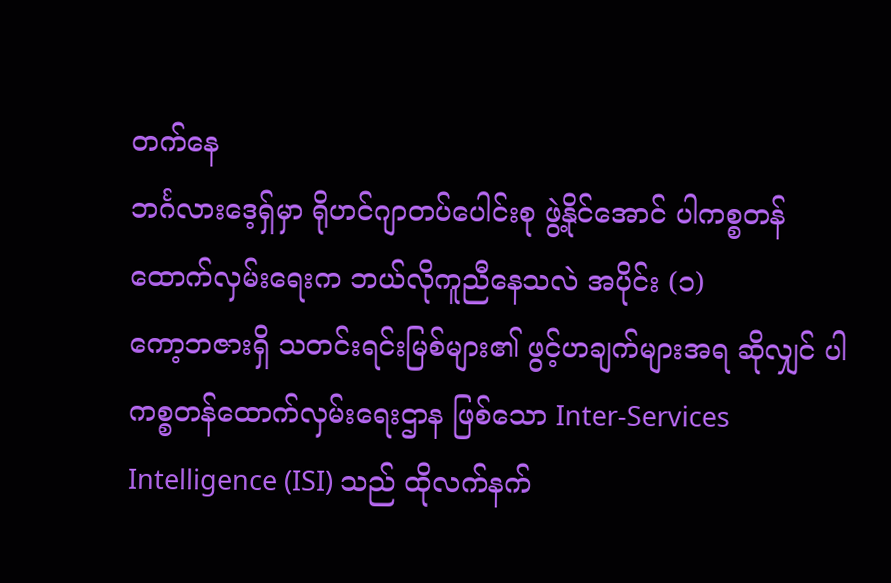တက်နေ
ဘင်္ဂလားဒေ့ရှ်မှာ ရိုဟင်ဂျာတပ်ပေါင်းစု ဖွဲ့နိုင်အောင် ပါကစ္စတန်ထောက်လှမ်းရေးက ဘယ်လိုကူညီနေသလဲ အပိုင်း (၁)
ကော့ဘဇားရှိ သတင်းရင်းမြစ်များ၏ ဖွင့်ဟချက်များအရ ဆိုလျှင် ပါကစ္စတန်ထောက်လှမ်းရေးဌာန ဖြစ်သော Inter-Services Intelligence (ISI) သည် ထိုလက်နက်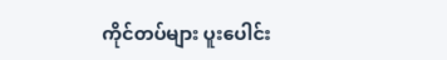ကိုင်တပ်များ ပူးပေါင်း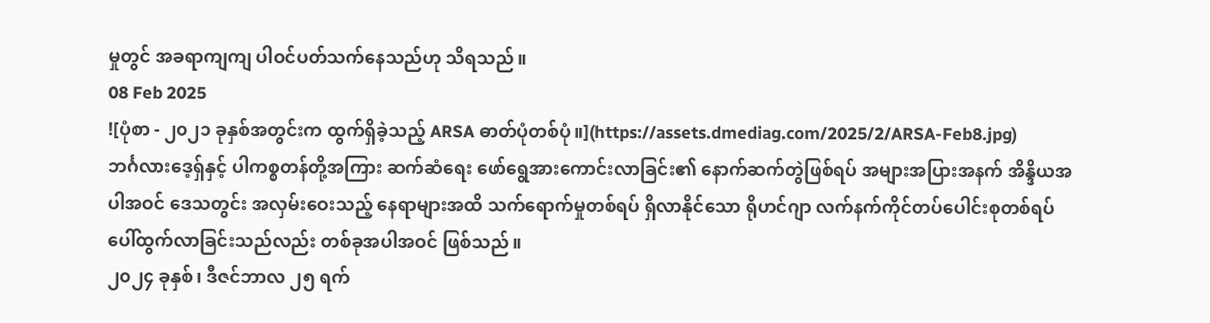မှုတွင် အခရာကျကျ ပါဝင်ပတ်သက်နေသည်ဟု သိရသည်။
08 Feb 2025
![ပုံစာ - ၂၀၂၁ ခုနှစ်အတွင်းက ထွက်ရှိခဲ့သည့် ARSA ဓာတ်ပုံတစ်ပုံ။](https://assets.dmediag.com/2025/2/ARSA-Feb8.jpg)
ဘင်္ဂလားဒေ့ရှ်နှင့် ပါကစ္စတန်တို့အကြား ဆက်ဆံရေး ဖော်ရွေအားကောင်းလာခြင်း၏ နောက်ဆက်တွဲဖြစ်ရပ် အများအပြားအနက် အိန္ဒိယအပါအဝင် ဒေသတွင်း အလှမ်းဝေးသည့် နေရာများအထိ သက်ရောက်မှုတစ်ရပ် ရှိလာနိုင်သော ရိုဟင်ဂျာ လက်နက်ကိုင်တပ်ပေါင်းစုတစ်ရပ် ပေါ်ထွက်လာခြင်းသည်လည်း တစ်ခုအပါအဝင် ဖြစ်သည်။
၂၀၂၄ ခုနှစ်၊ ဒီဇင်ဘာလ ၂၅ ရက်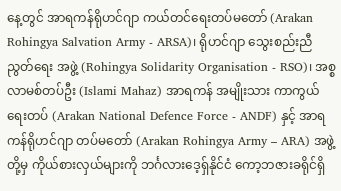နေ့တွင် အာရကန်ရိုဟင်ဂျာ ကယ်တင်ရေးတပ်မတော် (Arakan Rohingya Salvation Army - ARSA)၊ ရိုဟင်ဂျာ သွေးစည်းညီညွတ်ရေး အဖွဲ့ (Rohingya Solidarity Organisation - RSO)၊ အစ္စလာမစ်တပ်ဦး (Islami Mahaz) အာရကန် အမျိုးသား ကာကွယ်ရေးတပ် (Arakan National Defence Force - ANDF) နှင့် အာရကန်ရိုဟင်ဂျာ တပ်မတော် (Arakan Rohingya Army – ARA) အဖွဲ့တို့မှ ကိုယ်စားလှယ်များကို ဘင်္ဂလားဒေ့ရှ်နိုင်ငံ ကော့ဘဇားခရိုင်ရှိ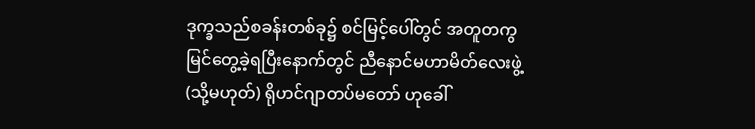ဒုက္ခသည်စခန်းတစ်ခု၌ စင်မြင့်ပေါ်တွင် အတူတကွ မြင်တွေ့ခဲ့ရပြီးနောက်တွင် ညီနောင်မဟာမိတ်လေးဖွဲ့ (သို့မဟုတ်) ရိုဟင်ဂျာတပ်မတော် ဟုခေါ်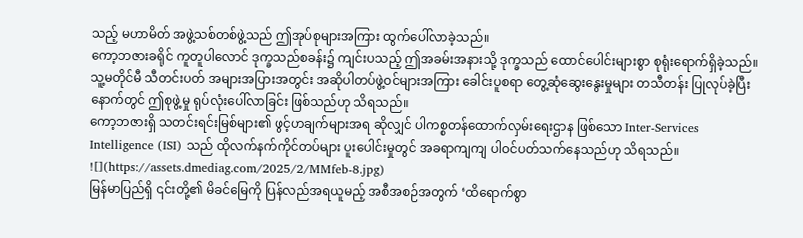သည့် မဟာမိတ် အဖွဲ့သစ်တစ်ဖွဲ့သည် ဤအုပ်စုများအကြား ထွက်ပေါ်လာခဲ့သည်။
ကော့ဘဇားခရိုင် ကူတူပါလောင် ဒုက္ခသည်စခန်း၌ ကျင်းပသည့် ဤအခမ်းအနားသို့ ဒုက္ခသည် ထောင်ပေါင်းများစွာ စုရုံးရောက်ရှိခဲ့သည်။ သူ့မတိုင်မီ သီတင်းပတ် အများအပြားအတွင်း အဆိုပါတပ်ဖွဲ့ဝင်များအကြား ခေါင်းပူစရာ တွေ့ဆုံဆွေးနွေးမှုများ တသီတန်း ပြုလုပ်ခဲ့ပြီးနောက်တွင် ဤစုဖွဲ့မှု ရုပ်လုံးပေါ်လာခြင်း ဖြစ်သည်ဟု သိရသည်။
ကော့ဘဇားရှိ သတင်းရင်းမြစ်များ၏ ဖွင့်ဟချက်များအရ ဆိုလျှင် ပါကစ္စတန်ထောက်လှမ်းရေးဌာန ဖြစ်သော Inter-Services Intelligence (ISI) သည် ထိုလက်နက်ကိုင်တပ်များ ပူးပေါင်းမှုတွင် အခရာကျကျ ပါဝင်ပတ်သက်နေသည်ဟု သိရသည်။
![](https://assets.dmediag.com/2025/2/MMfeb-8.jpg)
မြန်မာပြည်ရှိ ၎င်းတို့၏ မိခင်မြေကို ပြန်လည်အရယူမည့် အစီအစဉ်အတွက် ‘ထိရောက်စွာ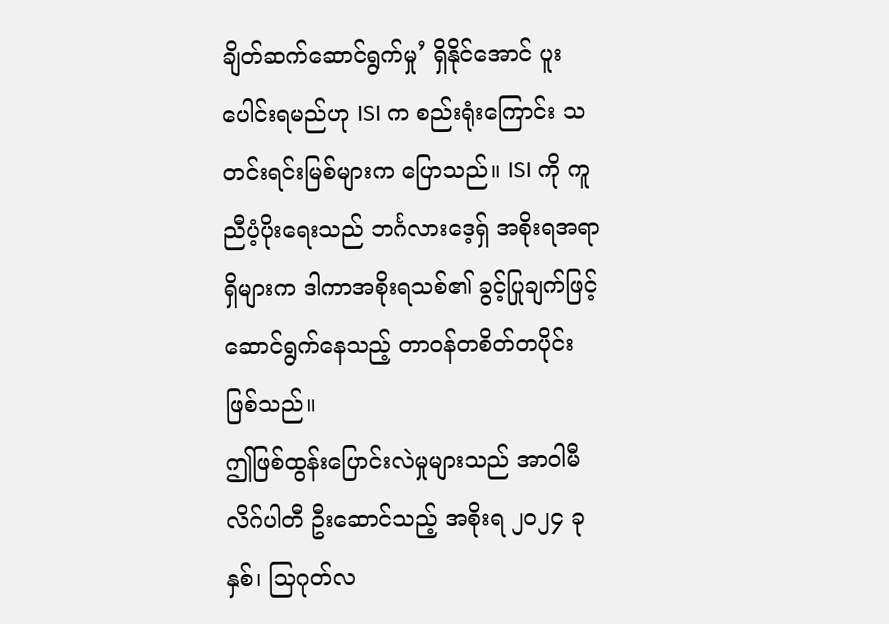ချိတ်ဆက်ဆောင်ရွက်မှု’ ရှိနိုင်အောင် ပူးပေါင်းရမည်ဟု ISI က စည်းရုံးကြောင်း သတင်းရင်းမြစ်များက ပြောသည်။ ISI ကို ကူညီပံ့ပိုးရေးသည် ဘင်္ဂလားဒေ့ရှ် အစိုးရအရာရှိများက ဒါကာအစိုးရသစ်၏ ခွင့်ပြုချက်ဖြင့် ဆောင်ရွက်နေသည့် တာဝန်တစိတ်တပိုင်း ဖြစ်သည်။
ဤဖြစ်ထွန်းပြောင်းလဲမှုများသည် အာဝါမီလိဂ်ပါတီ ဦးဆောင်သည့် အစိုးရ ၂၀၂၄ ခုနှစ်၊ သြဂုတ်လ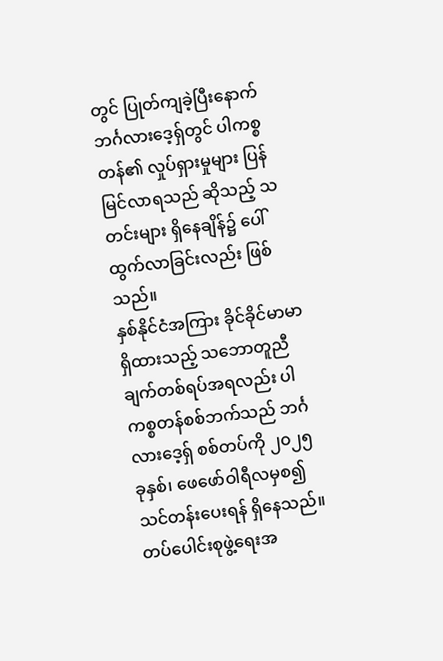တွင် ပြုတ်ကျခဲ့ပြီးနောက် ဘင်္ဂလားဒေ့ရှ်တွင် ပါကစ္စတန်၏ လှုပ်ရှားမှုများ ပြန်မြင်လာရသည် ဆိုသည့် သတင်းများ ရှိနေချိန်၌ ပေါ်ထွက်လာခြင်းလည်း ဖြစ်သည်။
နှစ်နိုင်ငံအကြား ခိုင်ခိုင်မာမာ ရှိထားသည့် သဘောတူညီချက်တစ်ရပ်အရလည်း ပါကစ္စတန်စစ်ဘက်သည် ဘင်္ဂလားဒေ့ရှ် စစ်တပ်ကို ၂၀၂၅ ခုနှစ်၊ ဖေဖော်ဝါရီလမှစ၍ သင်တန်းပေးရန် ရှိနေသည်။
တပ်ပေါင်းစုဖွဲ့ရေးအ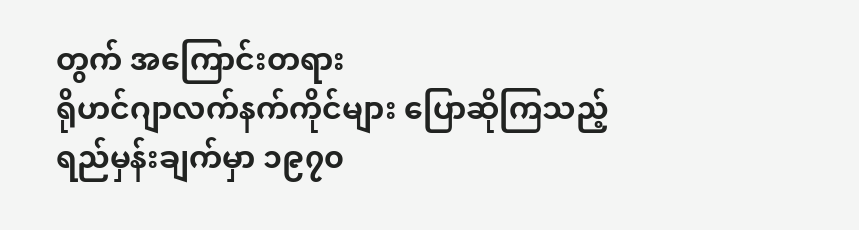တွက် အကြောင်းတရား
ရိုဟင်ဂျာလက်နက်ကိုင်များ ပြောဆိုကြသည့် ရည်မှန်းချက်မှာ ၁၉၇၀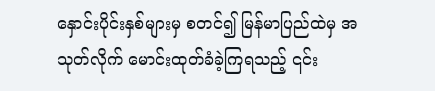နှောင်းပိုင်းနှစ်များမှ စတင်၍ မြန်မာပြည်ထဲမှ အသုတ်လိုက် မောင်းထုတ်ခံခဲ့ကြရသည့် ၎င်း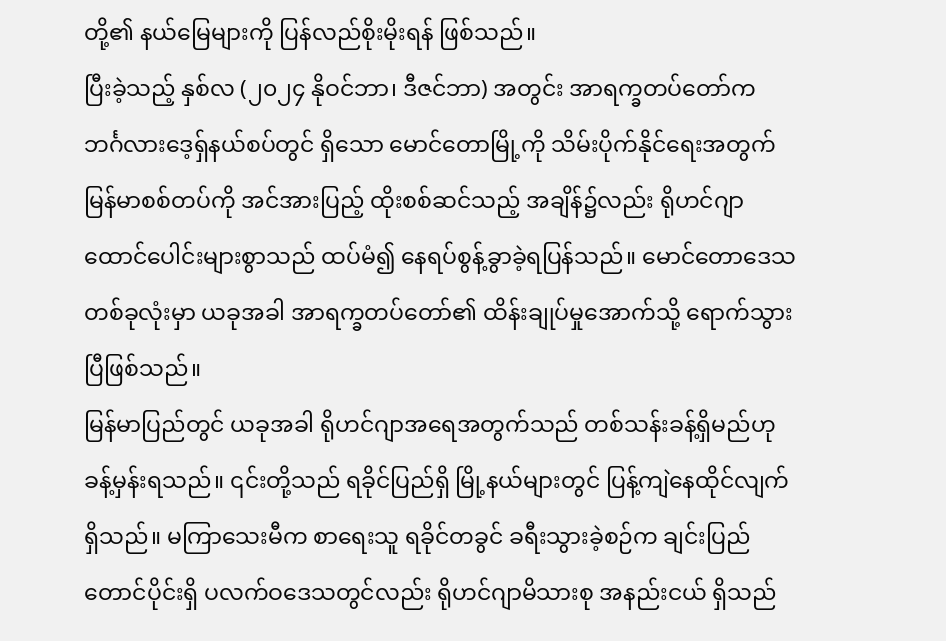တို့၏ နယ်မြေများကို ပြန်လည်စိုးမိုးရန် ဖြစ်သည်။
ပြီးခဲ့သည့် နှစ်လ (၂၀၂၄ နိုဝင်ဘာ၊ ဒီဇင်ဘာ) အတွင်း အာရက္ခတပ်တော်က ဘင်္ဂလားဒေ့ရှ်နယ်စပ်တွင် ရှိသော မောင်တောမြို့ကို သိမ်းပိုက်နိုင်ရေးအတွက် မြန်မာစစ်တပ်ကို အင်အားပြည့် ထိုးစစ်ဆင်သည့် အချိန်၌လည်း ရိုဟင်ဂျာ ထောင်ပေါင်းများစွာသည် ထပ်မံ၍ နေရပ်စွန့်ခွာခဲ့ရပြန်သည်။ မောင်တောဒေသ တစ်ခုလုံးမှာ ယခုအခါ အာရက္ခတပ်တော်၏ ထိန်းချုပ်မှုအောက်သို့ ရောက်သွားပြီဖြစ်သည်။
မြန်မာပြည်တွင် ယခုအခါ ရိုဟင်ဂျာအရေအတွက်သည် တစ်သန်းခန့်ရှိမည်ဟု ခန့်မှန်းရသည်။ ၎င်းတို့သည် ရခိုင်ပြည်ရှိ မြို့နယ်များတွင် ပြန့်ကျဲနေထိုင်လျက်ရှိသည်။ မကြာသေးမီက စာရေးသူ ရခိုင်တခွင် ခရီးသွားခဲ့စဉ်က ချင်းပြည်တောင်ပိုင်းရှိ ပလက်ဝဒေသတွင်လည်း ရိုဟင်ဂျာမိသားစု အနည်းငယ် ရှိသည်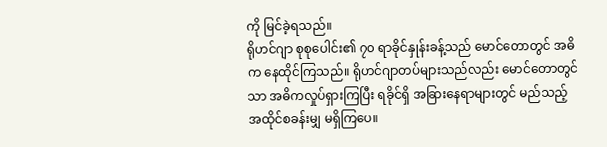ကို မြင်ခဲ့ရသည်။
ရိုဟင်ဂျာ စုစုပေါင်း၏ ၇၀ ရာခိုင်နှုန်းခန့်သည် မောင်တောတွင် အဓိက နေထိုင်ကြသည်။ ရိုဟင်ဂျာတပ်များသည်လည်း မောင်တောတွင်သာ အဓိကလှုပ်ရှားကြပြီး ရခိုင်ရှိ အခြားနေရာများတွင် မည်သည့် အထိုင်စခန်းမျှ မရှိကြပေ။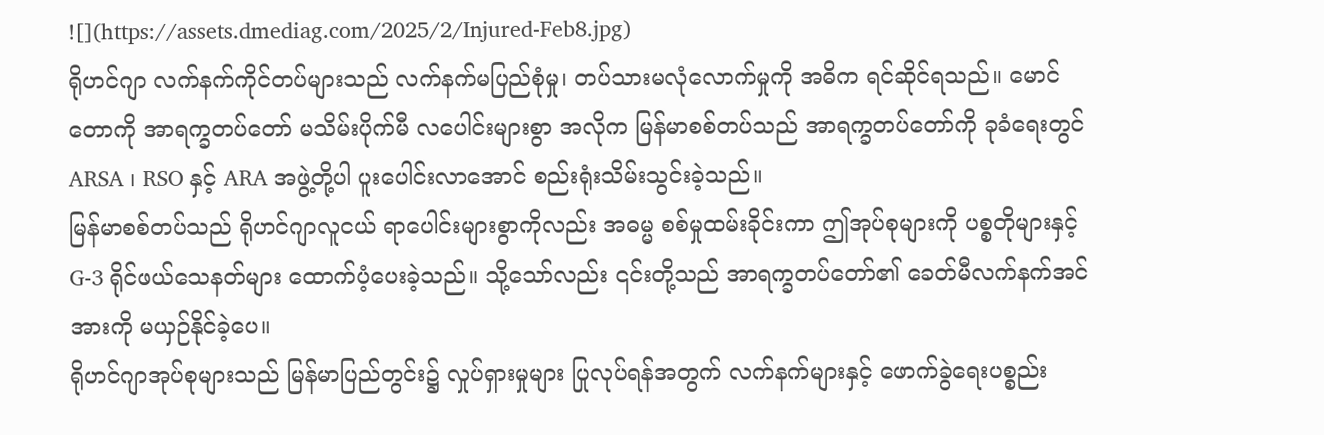![](https://assets.dmediag.com/2025/2/Injured-Feb8.jpg)
ရိုဟင်ဂျာ လက်နက်ကိုင်တပ်များသည် လက်နက်မပြည်စုံမှု၊ တပ်သားမလုံလောက်မှုကို အဓိက ရင်ဆိုင်ရသည်။ မောင်တောကို အာရက္ခတပ်တော် မသိမ်းပိုက်မီ လပေါင်းများစွာ အလိုက မြန်မာစစ်တပ်သည် အာရက္ခတပ်တော်ကို ခုခံရေးတွင် ARSA ၊ RSO နှင့် ARA အဖွဲ့တို့ပါ ပူးပေါင်းလာအောင် စည်းရုံးသိမ်းသွင်းခဲ့သည်။
မြန်မာစစ်တပ်သည် ရိုဟင်ဂျာလူငယ် ရာပေါင်းများစွာကိုလည်း အဓမ္မ စစ်မှုထမ်းခိုင်းကာ ဤအုပ်စုများကို ပစ္စတိုများနှင့် G-3 ရိုင်ဖယ်သေနတ်များ ထောက်ပံ့ပေးခဲ့သည်။ သို့သော်လည်း ၎င်းတို့သည် အာရက္ခတပ်တော်၏ ခေတ်မီလက်နက်အင်အားကို မယှဉ်နိုင်ခဲ့ပေ။
ရိုဟင်ဂျာအုပ်စုများသည် မြန်မာပြည်တွင်း၌ လှုပ်ရှားမှုများ ပြုလုပ်ရန်အတွက် လက်နက်များနှင့် ဖောက်ခွဲရေးပစ္စည်း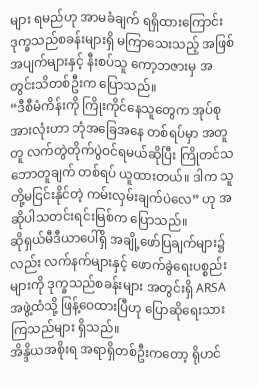များ ရမည်ဟု အာမခံချက် ရရှိထားကြောင်း ဒုက္ခသည်စခန်းများရှိ မကြာသေးသည့် အဖြစ်အပျက်များနှင့် နီးစပ်သူ ကော့ဘဇားမှ အတွင်းသိတစ်ဦးက ပြောသည်။
“ဒီစီမံကိန်းကို ကြိုးကိုင်နေသူတွေက အုပ်စုအားလုံးဟာ ဘုံအခြေအနေ တစ်ရပ်မှာ အတူတူ လက်တွဲတိုက်ပွဲဝင်ရမယ်ဆိုပြီး ကြိုတင်သဘောတူချက် တစ်ရပ် ယူထားတယ်။ ဒါက သူတို့မငြင်းနိုင်တဲ့ ကမ်းလှမ်းချက်ပဲလေ” ဟု အဆိုပါသတင်းရင်းမြစ်က ပြောသည်။
ဆိုရှယ်မီဒီယာပေါ်ရှိ အချို့ဖော်ပြချက်များ၌လည်း လက်နက်များနှင့် ဖောက်ခွဲရေးပစ္စည်းများကို ဒုက္ခသည်စခန်းများ အတွင်းရှိ ARSA အဖွဲ့ထံသို့ ဖြန့်ဝေထားပြီဟု ပြောဆိုရေးသားကြသည်များ ရှိသည်။
အိန္ဒိယအစိုးရ အရာရှိတစ်ဦးကတော့ ရိုဟင်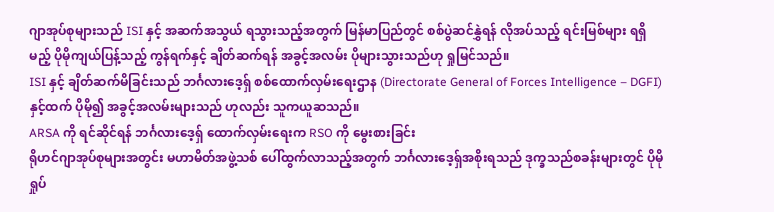ဂျာအုပ်စုများသည် ISI နှင့် အဆက်အသွယ် ရသွားသည့်အတွက် မြန်မာပြည်တွင် စစ်ပွဲဆင်နွှဲရန် လိုအပ်သည့် ရင်းမြစ်များ ရရှိမည့် ပိုမိုကျယ်ပြန့်သည့် ကွန်ရက်နှင့် ချိတ်ဆက်ရန် အခွင့်အလမ်း ပိုများသွားသည်ဟု ရှုမြင်သည်။
ISI နှင့် ချိတ်ဆက်မိခြင်းသည် ဘင်္ဂလားဒေ့ရှ် စစ်ထောက်လှမ်းရေးဌာန (Directorate General of Forces Intelligence – DGFI) နှင့်ထက် ပိုမို၍ အခွင့်အလမ်းများသည် ဟုလည်း သူကယူဆသည်။
ARSA ကို ရင်ဆိုင်ရန် ဘင်္ဂလားဒေ့ရှ် ထောက်လှမ်းရေးက RSO ကို မွေးစားခြင်း
ရိုဟင်ဂျာအုပ်စုများအတွင်း မဟာမိတ်အဖွဲ့သစ် ပေါ်ထွက်လာသည့်အတွက် ဘင်္ဂလားဒေ့ရှ်အစိုးရသည် ဒုက္ခသည်စခန်းများတွင် ပိုမိုရှုပ်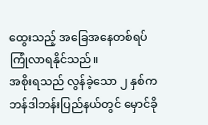ထွေးသည့် အခြေအနေတစ်ရပ် ကြုံလာရနိုင်သည်။
အစိုးရသည် လွန်ခဲ့သော ၂ နှစ်က ဘန်ဒါဘန်းပြည်နယ်တွင် မှောင်ခို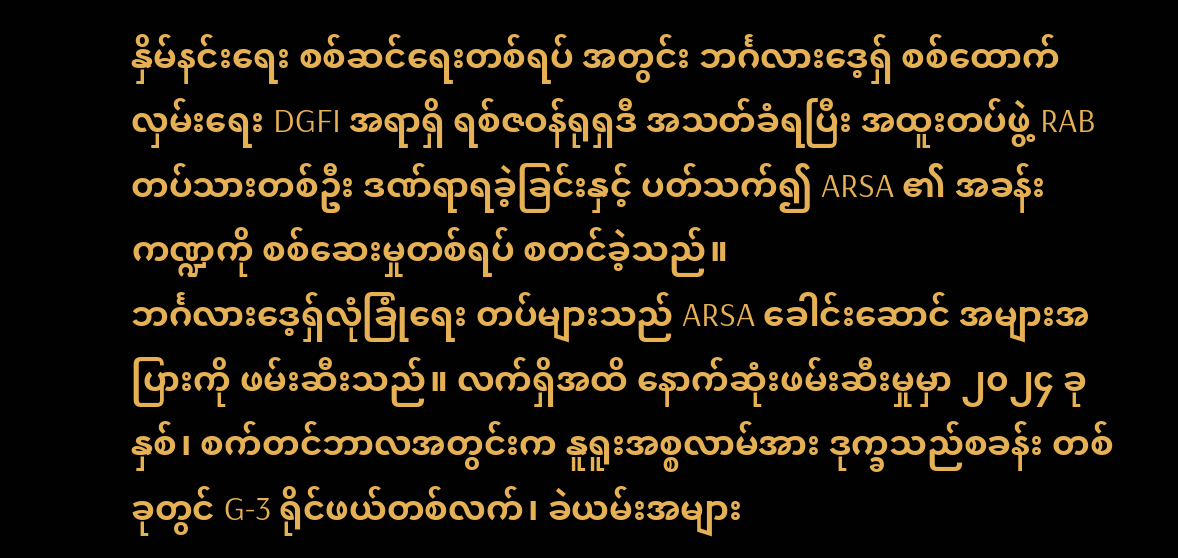နှိမ်နင်းရေး စစ်ဆင်ရေးတစ်ရပ် အတွင်း ဘင်္ဂလားဒေ့ရှ် စစ်ထောက်လှမ်းရေး DGFI အရာရှိ ရစ်ဇဝန်ရုရှဒီ အသတ်ခံရပြီး အထူးတပ်ဖွဲ့ RAB တပ်သားတစ်ဦး ဒဏ်ရာရခဲ့ခြင်းနှင့် ပတ်သက်၍ ARSA ၏ အခန်းကဏ္ဍကို စစ်ဆေးမှုတစ်ရပ် စတင်ခဲ့သည်။
ဘင်္ဂလားဒေ့ရှ်လုံခြုံရေး တပ်များသည် ARSA ခေါင်းဆောင် အများအပြားကို ဖမ်းဆီးသည်။ လက်ရှိအထိ နောက်ဆုံးဖမ်းဆီးမှုမှာ ၂၀၂၄ ခုနှစ်၊ စက်တင်ဘာလအတွင်းက နူရူးအစ္စလာမ်အား ဒုက္ခသည်စခန်း တစ်ခုတွင် G-3 ရိုင်ဖယ်တစ်လက်၊ ခဲယမ်းအများ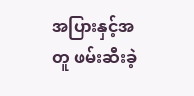အပြားနှင့်အတူ ဖမ်းဆီးခဲ့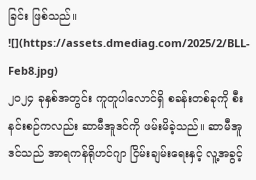ခြင်း ဖြစ်သည်။
![](https://assets.dmediag.com/2025/2/BLL-Feb8.jpg)
၂၀၂၄ ခုနှစ်အတွင်း ကူတူပါလောင်ရှိ စခန်းတစ်ခုကို စီးနင်းစဉ်ကလည်း ဆာမီအူဒင်ကို ဖမ်းမိခဲ့သည်။ ဆာမီအူဒင်သည် အာရကန်ရိုဟင်ဂျာ ငြိမ်းချမ်းရေးနှင့် လူ့အခွင့်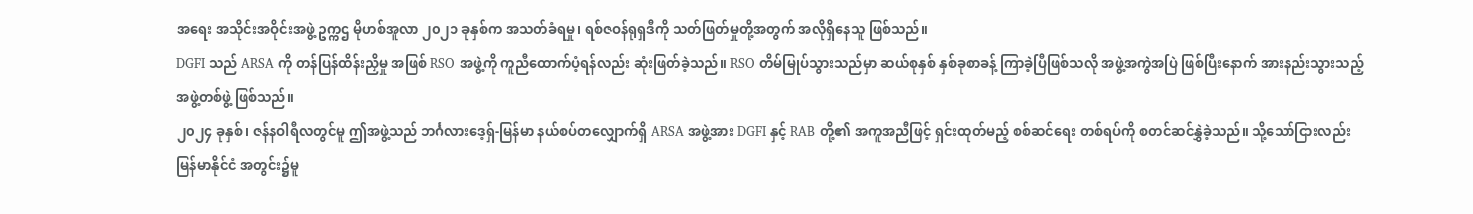အရေး အသိုင်းအဝိုင်းအဖွဲ့ ဥက္ကဌ မိုဟစ်အူလာ ၂၀၂၁ ခုနှစ်က အသတ်ခံရမှု၊ ရစ်ဇဝန်ရုရှဒီကို သတ်ဖြတ်မှုတို့အတွက် အလိုရှိနေသူ ဖြစ်သည်။
DGFI သည် ARSA ကို တန်ပြန်ထိန်းညှိမှု အဖြစ် RSO အဖွဲ့ကို ကူညီထောက်ပံ့ရန်လည်း ဆုံးဖြတ်ခဲ့သည်။ RSO တိမ်မြုပ်သွားသည်မှာ ဆယ်စုနှစ် နှစ်ခုစာခန့် ကြာခဲ့ပြီဖြစ်သလို အဖွဲ့အကွဲအပြဲ ဖြစ်ပြီးနောက် အားနည်းသွားသည့် အဖွဲ့တစ်ဖွဲ့ ဖြစ်သည်။
၂၀၂၄ ခုနှစ်၊ ဇန်နဝါရီလတွင်မူ ဤအဖွဲ့သည် ဘင်္ဂလားဒေ့ရှ်-မြန်မာ နယ်စပ်တလျှောက်ရှိ ARSA အဖွဲ့အား DGFI နှင့် RAB တို့၏ အကူအညီဖြင့် ရှင်းထုတ်မည့် စစ်ဆင်ရေး တစ်ရပ်ကို စတင်ဆင်နွှဲခဲ့သည်။ သို့သော်ငြားလည်း မြန်မာနိုင်ငံ အတွင်း၌မူ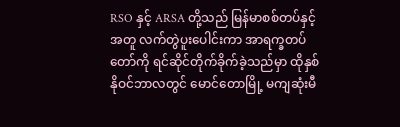RSO နှင့် ARSA တို့သည် မြန်မာစစ်တပ်နှင့်အတူ လက်တွဲပူးပေါင်းကာ အာရက္ခတပ်တော်ကို ရင်ဆိုင်တိုက်ခိုက်ခဲ့သည်မှာ ထိုနှစ် နိုဝင်ဘာလတွင် မောင်တောမြို့ မကျဆုံးမီ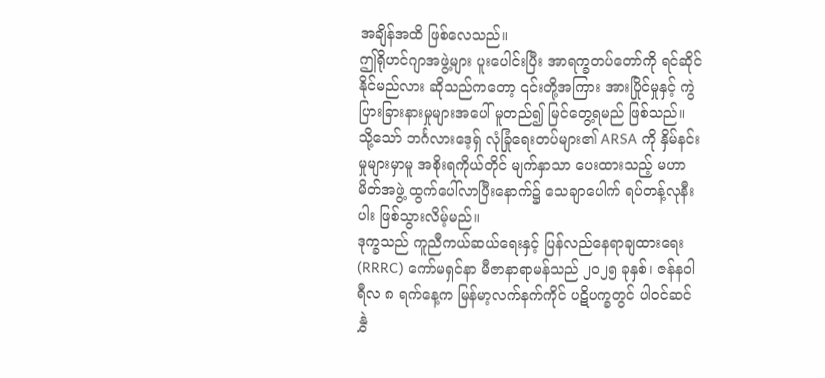အချိန်အထိ ဖြစ်လေသည်။
ဤရိုဟင်ဂျာအဖွဲ့များ ပူးပေါင်းပြီး အာရက္ခတပ်တော်ကို ရင်ဆိုင်နိုင်မည်လား ဆိုသည်ကတော့ ၎င်းတို့အကြား အားပြိုင်မှုနှင့် ကွဲပြားခြားနားမှုများအပေါ် မူတည်၍ မြင်တွေ့ရမည် ဖြစ်သည်။ သို့သော် ဘင်္ဂလားဒေ့ရှ် လုံခြုံရေးတပ်များ၏ ARSA ကို နှိမ်နင်းမှုများမှာမူ အစိုးရကိုယ်တိုင် မျက်နှာသာ ပေးထားသည့် မဟာမိတ်အဖွဲ့ ထွက်ပေါ်လာပြီးနောက်၌ သေချာပေါက် ရပ်တန့်လုနီးပါး ဖြစ်သွားလိမ့်မည်။
ဒုက္ခသည် ကူညီကယ်ဆယ်ရေးနှင့် ပြန်လည်နေရာချထားရေး (RRRC) ကော်မရှင်နာ မီဇာနာရာမန်သည် ၂၀၂၅ ခုနှစ်၊ ဇန်နဝါရီလ ၈ ရက်နေ့က မြန်မာ့လက်နက်ကိုင် ပဋိပက္ခတွင် ပါဝင်ဆင်နွှဲ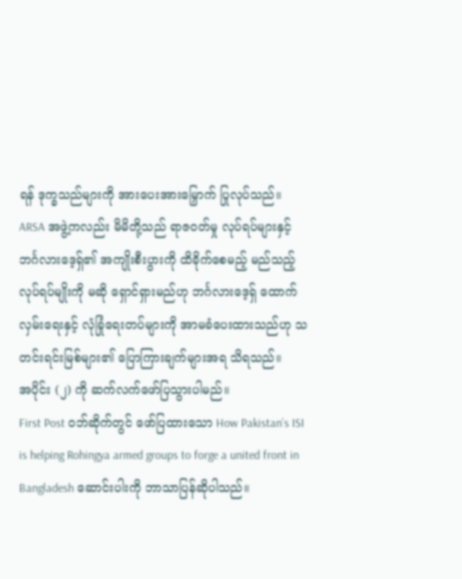ရန် ဒုက္ခသည်များကို အားပေးအားမြှောက် ပြုလုပ်သည်။
ARSA အဖွဲ့ကလည်း မိမိတို့သည် ရာဇဝတ်မှု လုပ်ရပ်များနှင့် ဘင်္ဂလားဒေ့ရှ်၏ အကျိုးစီးပွားကို ထိခိုက်စေမည့် မည်သည့်လုပ်ရပ်မျိုးကို မဆို ရှောင်ရှားမည်ဟု ဘင်္ဂလားဒေ့ရှ် ထောက်လှမ်းရေးနှင့် လုံခြုံရေးတပ်များကို အာမခံပေးထားသည်ဟု သတင်းရင်းမြစ်များ၏ ပြောကြားချက်များအရ သိရသည်။
အပိုင်း (၂) ကို ဆက်လက်ဖော်ပြသွားပါမည်။
First Post ဝဘ်ဆိုက်တွင် ဖော်ပြထားသော How Pakistan’s ISI is helping Rohingya armed groups to forge a united front in Bangladesh ဆောင်းပါးကို ဘာသာပြန်ဆိုပါသည်။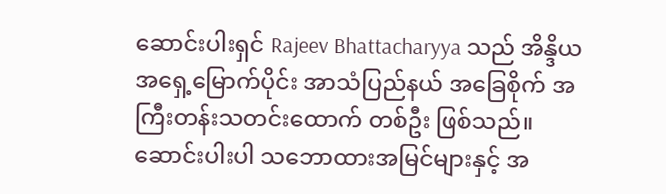ဆောင်းပါးရှင် Rajeev Bhattacharyya သည် အိန္ဒိယအရှေ့မြောက်ပိုင်း အာသံပြည်နယ် အခြေစိုက် အကြီးတန်းသတင်းထောက် တစ်ဦး ဖြစ်သည်။ ဆောင်းပါးပါ သဘောထားအမြင်များနှင့် အ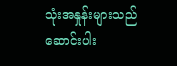သုံးအနှုန်းများသည် ဆောင်းပါး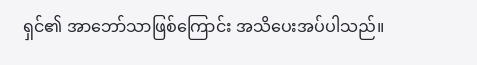ရှင်၏ အာဘော်သာဖြစ်ကြောင်း အသိပေးအပ်ပါသည်။